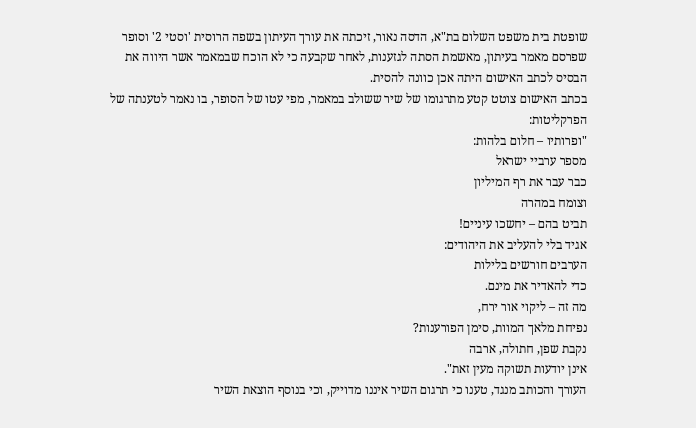שופטת בית משפט השלום בת"א, הדסה נאור, זיכתה את עורך העיתון בשפה הרוסית 'וסטי 2' וסופר שפרסם מאמר בעיתון, מאשמת הסתה לגזענות, לאחר שקבעה כי לא הוכח שבמאמר אשר היווה את הבסיס לכתב האישום היתה אכן כוונה להסית.
בכתב האישום צוטט קטע מתרגומו של שיר ששולב במאמר, מפי עטו של הסופר, בו נאמר לטענתה של הפרקליטות:
"ופרותיו – חלום בלהות:
מספר ערביי ישראל
כבר עבר את רף המיליון
וצומח במהרה
תביט בהם – יחשכו עיניים!
אגיד בלי להעליב את היהודים:
הערבים חורשים בלילות
כדי להאדיר את מינם.
מה זה – ליקוי אור ירח,
נפיחת מלאך המוות, סימן הפורענות?
נקבת שפן, חתולה, ארבה
אינן יודעות תשוקה מעין זאת".
העורך והכותב מנגד, טענו כי תרגום השיר איננו מדוייק, וכי בנוסף הוצאת השיר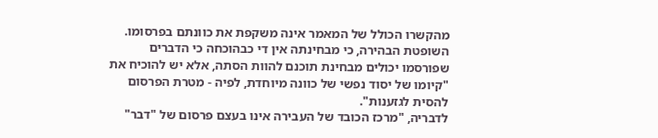מהקשרו הכולל של המאמר אינה משקפת את כוונתם בפרסומו.
השופטת הבהירה, כי מבחינתה אין די כבהוכחה כי הדברים שפורסמו יכולים מבחינת תוכנם להוות הסתה, אלא יש להוכיח את "קיומו של יסוד נפשי של כוונה מיוחדת, לפיה - מטרת הפרסום להסית לגזענות".
לדבריה, "מרכז הכובד של העבירה אינו בעצם פרסום של "דבר"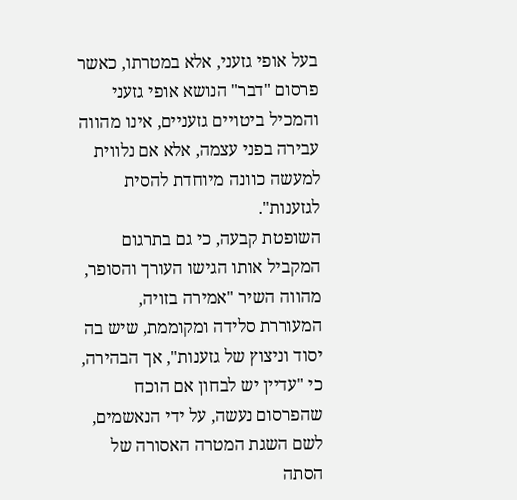בעל אופי גזעני, אלא במטרתו, כאשר פרסום "דבר" הנושא אופי גזעני והמכיל ביטויים גזעניים, אינו מהווה עבירה בפני עצמה, אלא אם נלווית למעשה כוונה מיוחדת להסית לגזענות".
השופטת קבעה, כי גם בתרגום המקביל אותו הגישו העורך והסופר, מהווה השיר "אמירה בזויה, המעוררת סלידה ומקוממת, שיש בה יסוד וניצוץ של גזענות", אך הבהירה, כי "עדיין יש לבחון אם הוכח שהפרסום נעשה, על ידי הנאשמים, לשם השגת המטרה האסורה של הסתה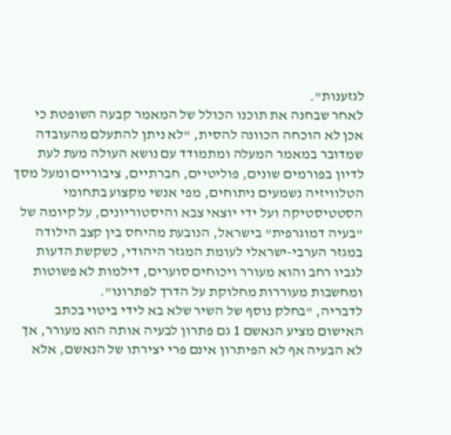לגזענות".
לאחר שבחנה את תוכנו הכולל של המאמר קבעה השופטת כי אכן לא הוכחה הכוונה להסית, "לא ניתן להתעלם מהעובדה שמדובר במאמר המעלה ומתמודד עם נושא העולה מעת לעת לדיון בפורמים שונים, פוליטיים, חברתיים, ציבוריים ומעל מסך הטלוויזיה נשמעים ניתוחים, מפי אנשי מקצוע בתחומי הסטטיסטיקה ועל ידי יוצאי צבא והיסטוריונים, על קיומה של "בעיה דמוגרפית" בישראל, הנובעת מהיחס בין קצב הילודה במגזר הערבי-ישראלי לעומת המגזר היהודי, כשקשת הדעות לגביו רחב והוא מעורר ויכוחים סוערים, דילמות לא פשוטות ומחשבות מעוררות מחלוקת על הדרך לפתרונו".
לדבריה, "בחלק נוסף של השיר שלא בא לידי ביטוי בכתב האישום מציע הנאשם 1 גם פתרון לבעיה אותה הוא מעורר, אך לא הבעיה אף לא הפיתרון אינם פרי יצירתו של הנאשם, אלא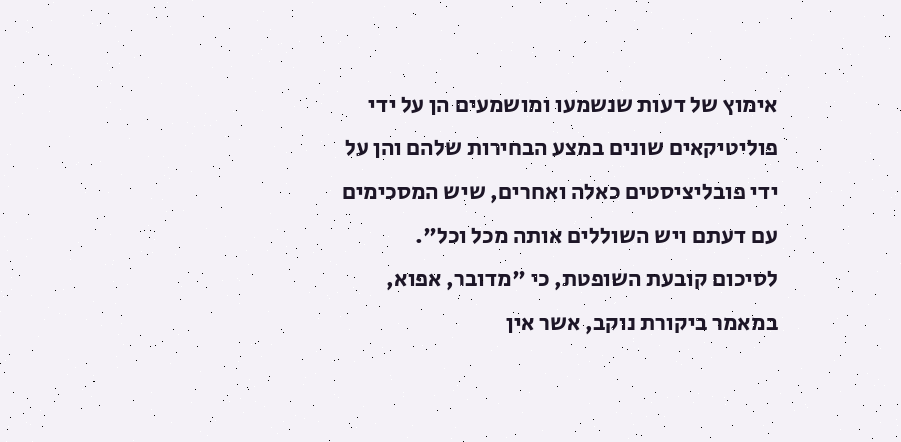אימוץ של דעות שנשמעו ומושמעים הן על ידי פוליטיקאים שונים במצע הבחירות שלהם והן על ידי פובליציסטים כאלה ואחרים, שיש המסכימים עם דעתם ויש השוללים אותה מכל וכל".
לסיכום קובעת השופטת, כי "מדובר, אפוא, במאמר ביקורת נוקב, אשר אין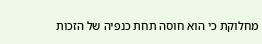מחלוקת כי הוא חוסה תחת כנפיה של הזכות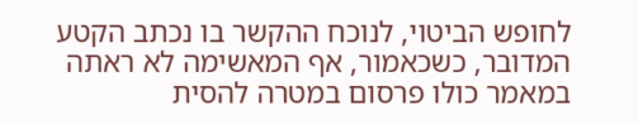לחופש הביטוי, לנוכח ההקשר בו נכתב הקטע המדובר, כשכאמור, אף המאשימה לא ראתה במאמר כולו פרסום במטרה להסית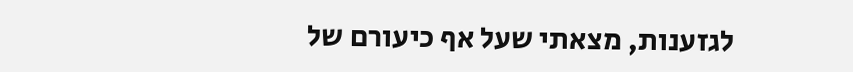לגזענות, מצאתי שעל אף כיעורם של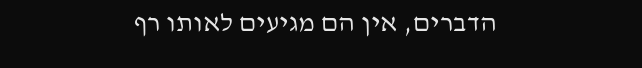הדברים, אין הם מגיעים לאותו רף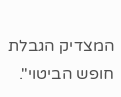המצדיק הגבלת חופש הביטוי".